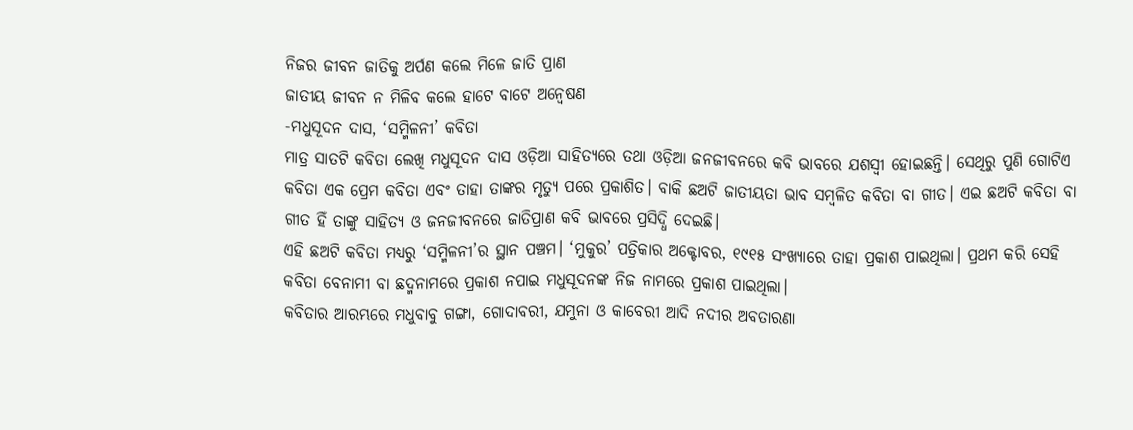ନିଜର ଜୀବନ ଜାତିକୁ ଅର୍ପଣ କଲେ ମିଳେ ଜାତି ପ୍ରାଣ
ଜାତୀୟ ଜୀବନ ନ ମିଳିବ କଲେ ହାଟେ ବାଟେ ଅନ୍ୱେଷଣ
-ମଧୁସୂଦନ ଦାସ, ‘ସମ୍ମିଳନୀ’ କବିତା
ମାତ୍ର ସାତଟି କବିତା ଲେଖି ମଧୁସୂଦନ ଦାସ ଓଡ଼ିଆ ସାହିତ୍ୟରେ ତଥା ଓଡ଼ିଆ ଜନଜୀବନରେ କବି ଭାବରେ ଯଶସ୍ୱୀ ହୋଇଛନ୍ତି। ସେଥିରୁ ପୁଣି ଗୋଟିଏ କବିତା ଏକ ପ୍ରେମ କବିତା ଏବଂ ତାହା ତାଙ୍କର ମୃତ୍ୟୁ ପରେ ପ୍ରକାଶିତ। ବାକି ଛଅଟି ଜାତୀୟତା ଭାବ ସମ୍ବଳିତ କବିତା ବା ଗୀତ। ଏଇ ଛଅଟି କବିତା ବା ଗୀତ ହିଁ ତାଙ୍କୁ ସାହିତ୍ୟ ଓ ଜନଜୀବନରେ ଜାତିପ୍ରାଣ କବି ଭାବରେ ପ୍ରସିଦ୍ଧି ଦେଇଛି।
ଏହି ଛଅଟି କବିତା ମଧ୍ୟରୁ ‘ସମ୍ମିଳନୀ’ର ସ୍ଥାନ ପଞ୍ଚମ। ‘ମୁକୁର’ ପତ୍ରିକାର ଅକ୍ଟୋବର, ୧୯୧୫ ସଂଖ୍ୟାରେ ତାହା ପ୍ରକାଶ ପାଇଥିଲା। ପ୍ରଥମ କରି ସେହି କବିତା ବେନାମୀ ବା ଛଦ୍ମନାମରେ ପ୍ରକାଶ ନପାଇ ମଧୁସୂଦନଙ୍କ ନିଜ ନାମରେ ପ୍ରକାଶ ପାଇଥିଲା।
କବିତାର ଆରମ୍ଭରେ ମଧୁବାବୁ ଗଙ୍ଗା, ଗୋଦାବରୀ, ଯମୁନା ଓ କାବେରୀ ଆଦି ନଦୀର ଅବତାରଣା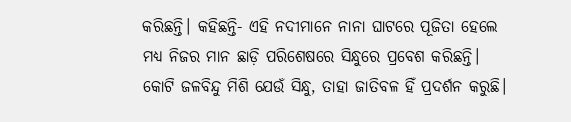କରିଛନ୍ତି। କହିଛନ୍ତି- ଏହି ନଦୀମାନେ ନାନା ଘାଟରେ ପୂଜିତା ହେଲେ ମଧ୍ୟ ନିଜର ମାନ ଛାଡ଼ି ପରିଶେଷରେ ସିନ୍ଧୁରେ ପ୍ରବେଶ କରିଛନ୍ତି। କୋଟି ଜଳବିନ୍ଦୁ ମିଶି ଯେଉଁ ସିନ୍ଧୁ, ତାହା ଜାତିବଳ ହିଁ ପ୍ରଦର୍ଶନ କରୁଛି।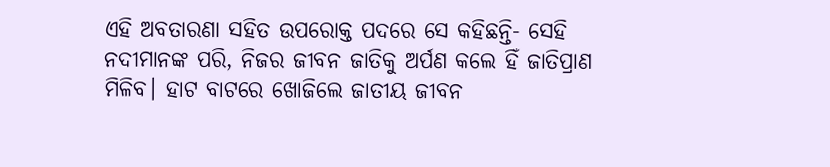ଏହି ଅବତାରଣା ସହିତ ଉପରୋକ୍ତ ପଦରେ ସେ କହିଛନ୍ତି- ସେହି ନଦୀମାନଙ୍କ ପରି, ନିଜର ଜୀବନ ଜାତିକୁ ଅର୍ପଣ କଲେ ହିଁ ଜାତିପ୍ରାଣ ମିଳିବ। ହାଟ ବାଟରେ ଖୋଜିଲେ ଜାତୀୟ ଜୀବନ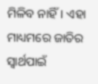ମିଳିବ ନାହିଁ। ଏହା ମାଧ୍ୟମରେ ଜାତିର ସ୍ୱାର୍ଥପାଇଁ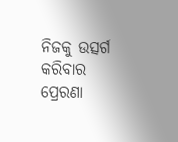ନିଜକୁ ଉତ୍ସର୍ଗ କରିବାର ପ୍ରେରଣା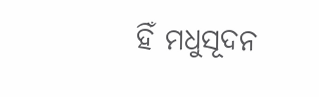ହିଁ ମଧୁସୂଦନ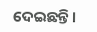ଦେଇଛନ୍ତି।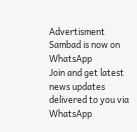Advertisment
Sambad is now on WhatsApp
Join and get latest news updates delivered to you via WhatsApp